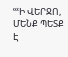ՙՙՙԻ ՎԵՐՋՈ, ՄԵՆՔ ՊԵՏՔ Է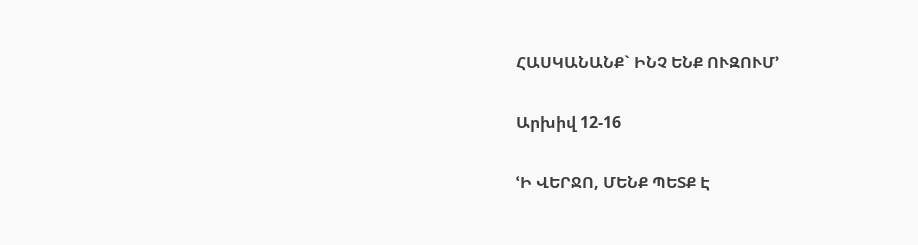ՀԱՍԿԱՆԱՆՔ` ԻՆՉ ԵՆՔ ՈՒԶՈՒՄ՚

Արխիվ 12-16

ՙԻ ՎԵՐՋՈ, ՄԵՆՔ ՊԵՏՔ Է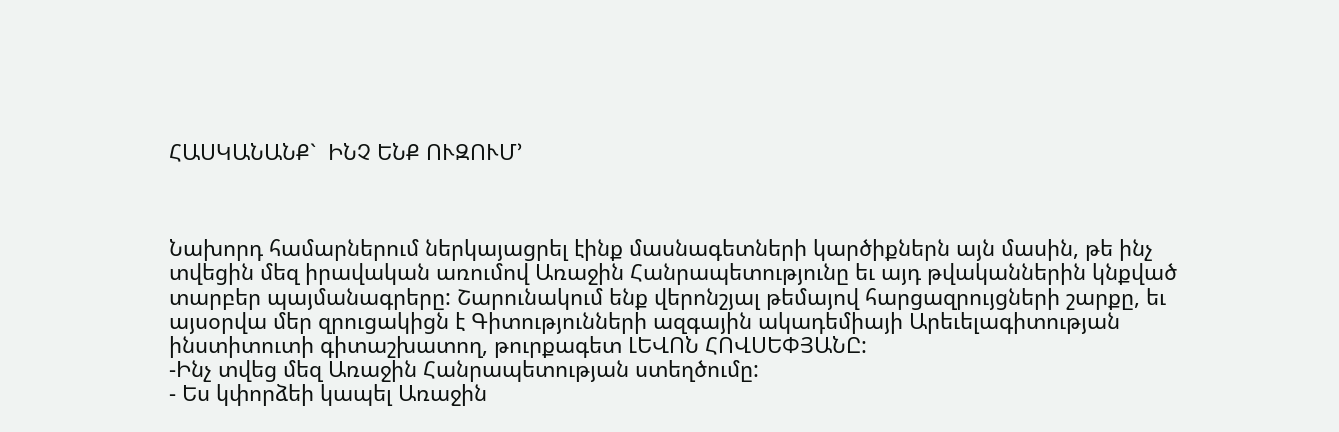ՀԱՍԿԱՆԱՆՔ`  ԻՆՉ ԵՆՔ ՈՒԶՈՒՄ՚



Նախորդ համարներում ներկայացրել էինք մասնագետների կարծիքներն այն մասին, թե ինչ տվեցին մեզ իրավական առումով Առաջին Հանրապետությունը եւ այդ թվականներին կնքված տարբեր պայմանագրերը: Շարունակում ենք վերոնշյալ թեմայով հարցազրույցների շարքը, եւ այսօրվա մեր զրուցակիցն է Գիտությունների ազգային ակադեմիայի Արեւելագիտության ինստիտուտի գիտաշխատող, թուրքագետ ԼԵՎՈՆ ՀՈՎՍԵՓՅԱՆԸ:
-Ինչ տվեց մեզ Առաջին Հանրապետության ստեղծումը:
- Ես կփորձեի կապել Առաջին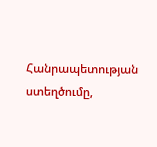Հանրապետության ստեղծումը,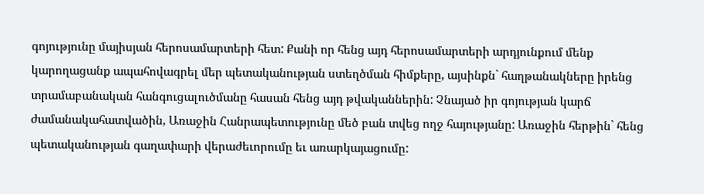գոյությունը մայիսյան հերոսամարտերի հետ: Քանի որ հենց այդ հերոսամարտերի արդյունքում մենք կարողացանք ապահովագրել մեր պետականության ստեղծման հիմքերը, այսինքն` հաղթանակները իրենց տրամաբանական հանգուցալուծմանը հասան հենց այդ թվականներին: Չնայած իր գոյության կարճ ժամանակահատվածին, Առաջին Հանրապետությունը մեծ բան տվեց ողջ հայությանը: Առաջին հերթին` հենց պետականության գաղափարի վերաժեւորումը եւ առարկայացումը: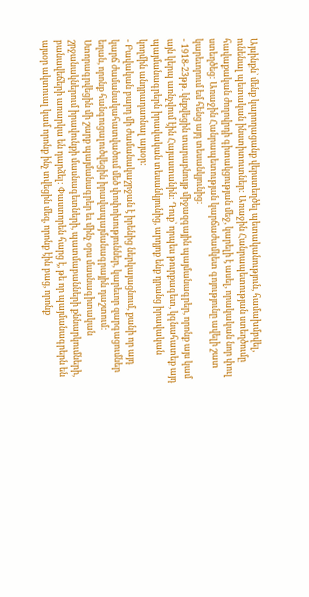Այսինքն` մենք կարողացանք վերստեղծել պետականություն, համախմբվել, ունենալ պետական ինստիտուտներ: Առաջին Հանրապետության ստեղծումը հավաքական ժողովրդի գիտակցության մեջ, կարելի է ասել, որակական նոր փուլ ստեղծեց: Առաջին Հանրապետության կարճաժամկետ գոյությունը ավելի շատ կարեւորում եմ հենց այդ տեսանկյունից:
- 1918-23թթ. կնքվեցին տարաբնույթ միջազգային պայմանագրեր, որոնք այս կամ այն կերպ առնչվում էին Հայաստանին: Դուք` որպես թուրքագետ, կգնահատեք այդ պայմանագրերն իրավական տեսանկյունից, արդյոք ենք դրանց իրավական կողմին անդրադառնալ այսօր:
- Բավական բարդ մի ժամանակաշրջան է իրենից ներկայացնում, քանի որ այդ կարճ ժամանակահատվածում մեծ փոփոխություններ, կարեւոր զարգացումներ եղան, որոնք հանգուցալուծվեցին իրավապայմանագրային դաշտում: Ստորագրվեցին մի շարք պայմանագրեր եւ մինչ օրս մասնագիտական շրջանակներում իրավունքի մասնագետների, պատմաբանների քննարկումների, բանավեճերի առարկա են դարձել: Փաստորեն հարց է, թե որ պայմանագրերն են այսօր ակտուալ կամ որոնք ինչ տվեցին մեզ, որոնք էին բաց, որոնք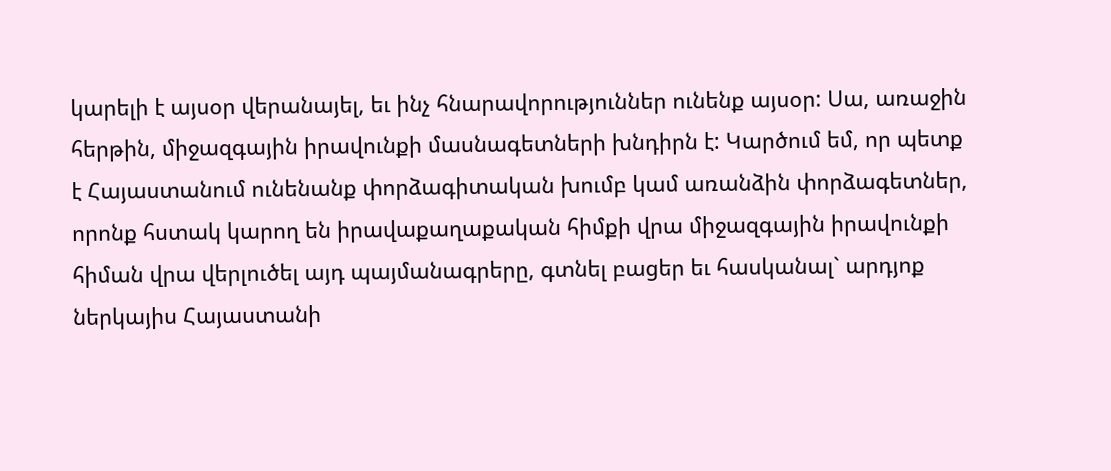կարելի է այսօր վերանայել, եւ ինչ հնարավորություններ ունենք այսօր: Սա, առաջին հերթին, միջազգային իրավունքի մասնագետների խնդիրն է: Կարծում եմ, որ պետք է Հայաստանում ունենանք փորձագիտական խումբ կամ առանձին փորձագետներ, որոնք հստակ կարող են իրավաքաղաքական հիմքի վրա միջազգային իրավունքի հիման վրա վերլուծել այդ պայմանագրերը, գտնել բացեր եւ հասկանալ` արդյոք ներկայիս Հայաստանի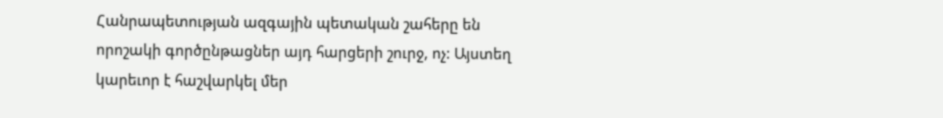Հանրապետության ազգային պետական շահերը են որոշակի գործընթացներ այդ հարցերի շուրջ, ոչ: Այստեղ կարեւոր է հաշվարկել մեր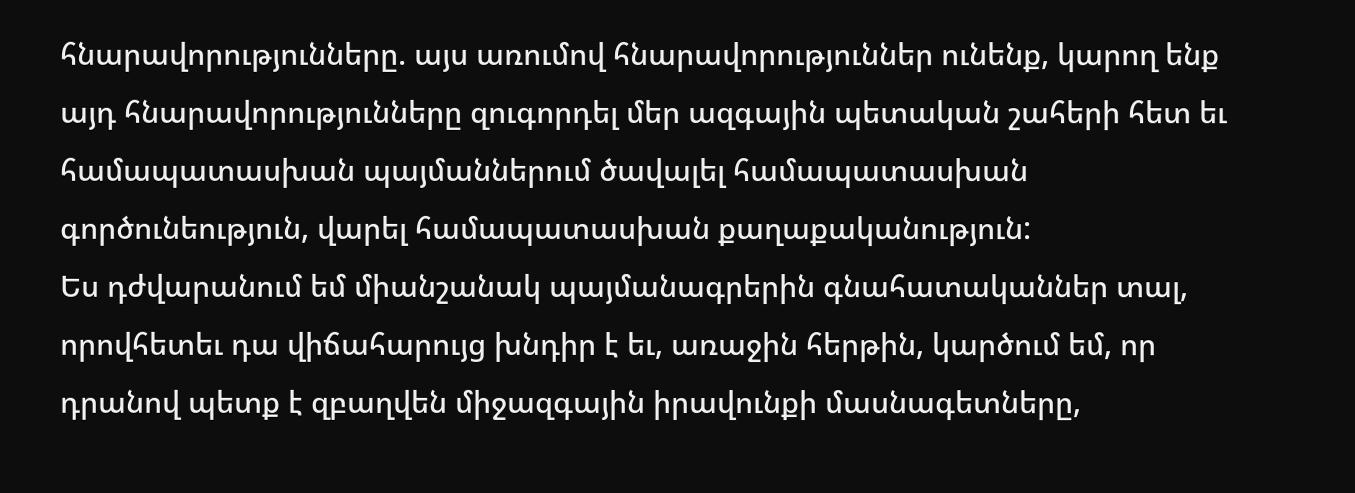հնարավորությունները. այս առումով հնարավորություններ ունենք, կարող ենք այդ հնարավորությունները զուգորդել մեր ազգային պետական շահերի հետ եւ համապատասխան պայմաններում ծավալել համապատասխան գործունեություն, վարել համապատասխան քաղաքականություն:
Ես դժվարանում եմ միանշանակ պայմանագրերին գնահատականներ տալ, որովհետեւ դա վիճահարույց խնդիր է եւ, առաջին հերթին, կարծում եմ, որ դրանով պետք է զբաղվեն միջազգային իրավունքի մասնագետները,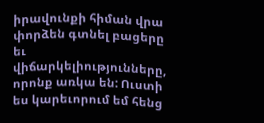իրավունքի հիման վրա փորձեն գտնել բացերը եւ վիճարկելիությունները, որոնք առկա են: Ուստի ես կարեւորում եմ հենց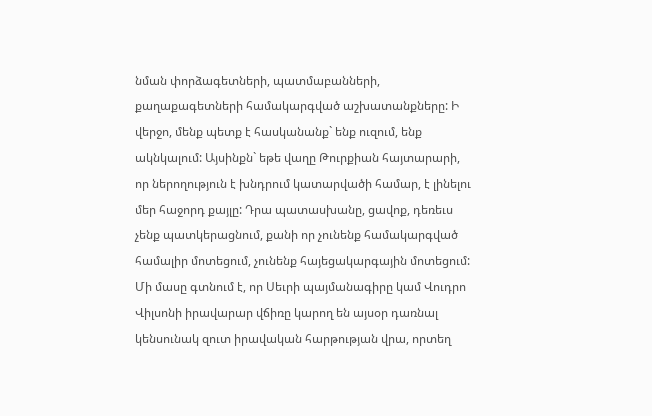նման փորձագետների, պատմաբանների, քաղաքագետների համակարգված աշխատանքները: Ի վերջո, մենք պետք է հասկանանք` ենք ուզում, ենք ակնկալում: Այսինքն` եթե վաղը Թուրքիան հայտարարի, որ ներողություն է խնդրում կատարվածի համար, է լինելու մեր հաջորդ քայլը: Դրա պատասխանը, ցավոք, դեռեւս չենք պատկերացնում, քանի որ չունենք համակարգված համալիր մոտեցում, չունենք հայեցակարգային մոտեցում: Մի մասը գտնում է, որ Սեւրի պայմանագիրը կամ Վուդրո Վիլսոնի իրավարար վճիռը կարող են այսօր դառնալ կենսունակ զուտ իրավական հարթության վրա, որտեղ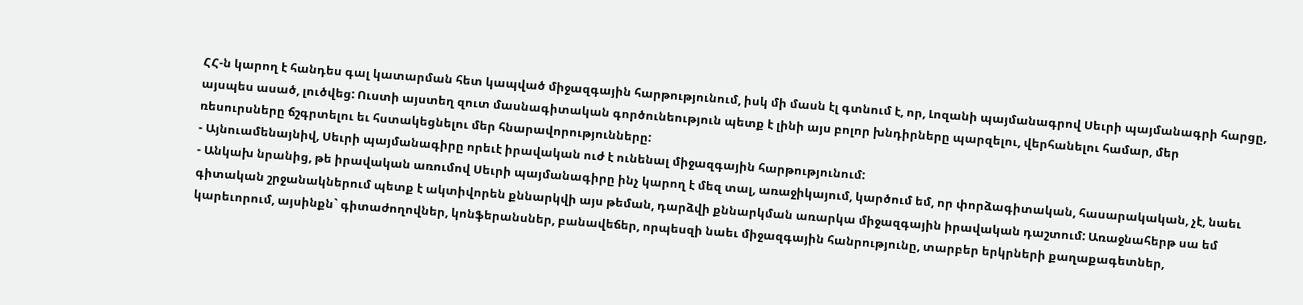ՀՀ-ն կարող է հանդես գալ կատարման հետ կապված միջազգային հարթությունում, իսկ մի մասն էլ գտնում է, որ, Լոզանի պայմանագրով Սեւրի պայմանագրի հարցը, այսպես ասած, լուծվեց: Ուստի այստեղ զուտ մասնագիտական գործունեություն պետք է լինի այս բոլոր խնդիրները պարզելու, վերհանելու համար, մեր ռեսուրսները ճշգրտելու եւ հստակեցնելու մեր հնարավորությունները:
- Այնուամենայնիվ, Սեւրի պայմանագիրը որեւէ իրավական ուժ է ունենալ միջազգային հարթությունում:
- Անկախ նրանից, թե իրավական առումով Սեւրի պայմանագիրը ինչ կարող է մեզ տալ, առաջիկայում, կարծում եմ, որ փորձագիտական, հասարակական, չէ, նաեւ գիտական շրջանակներում պետք է ակտիվորեն քննարկվի այս թեման, դարձվի քննարկման առարկա միջազգային իրավական դաշտում: Առաջնահերթ սա եմ կարեւորում, այսինքն` գիտաժողովներ, կոնֆերանսներ, բանավեճեր, որպեսզի նաեւ միջազգային հանրությունը, տարբեր երկրների քաղաքագետներ,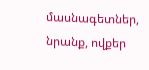մասնագետներ, նրանք, ովքեր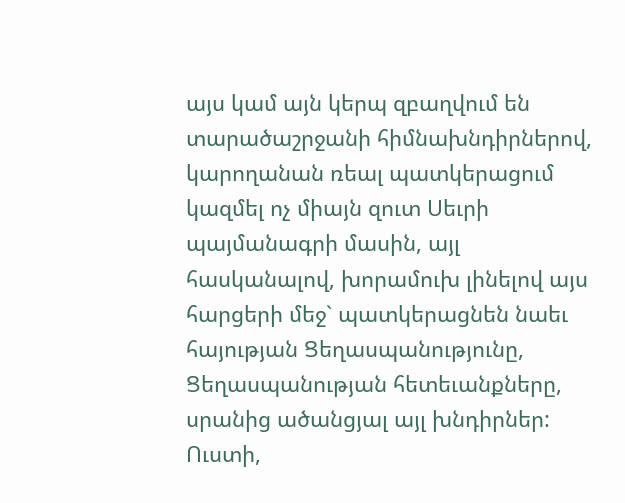այս կամ այն կերպ զբաղվում են տարածաշրջանի հիմնախնդիրներով, կարողանան ռեալ պատկերացում կազմել ոչ միայն զուտ Սեւրի պայմանագրի մասին, այլ հասկանալով, խորամուխ լինելով այս հարցերի մեջ` պատկերացնեն նաեւ հայության Ցեղասպանությունը, Ցեղասպանության հետեւանքները, սրանից ածանցյալ այլ խնդիրներ: Ուստի,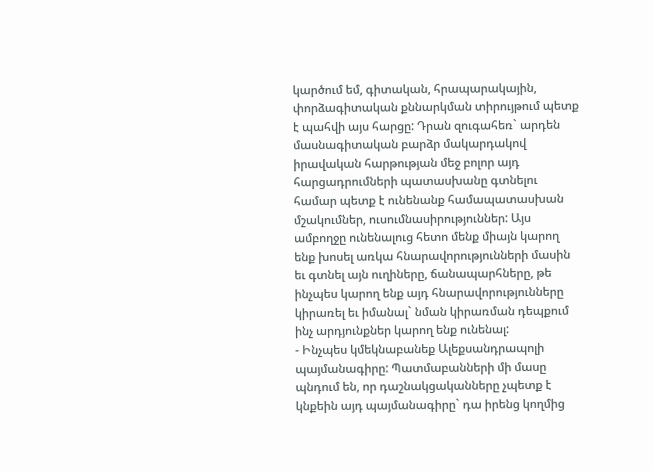կարծում եմ, գիտական, հրապարակային, փորձագիտական քննարկման տիրույթում պետք է պահվի այս հարցը: Դրան զուգահեռ` արդեն մասնագիտական բարձր մակարդակով իրավական հարթության մեջ բոլոր այդ հարցադրումների պատասխանը գտնելու համար պետք է ունենանք համապատասխան մշակումներ, ուսումնասիրություններ: Այս ամբողջը ունենալուց հետո մենք միայն կարող ենք խոսել առկա հնարավորությունների մասին եւ գտնել այն ուղիները, ճանապարհները, թե ինչպես կարող ենք այդ հնարավորությունները կիրառել եւ իմանալ` նման կիրառման դեպքում ինչ արդյունքներ կարող ենք ունենալ:
- Ինչպես կմեկնաբանեք Ալեքսանդրապոլի պայմանագիրը: Պատմաբանների մի մասը պնդում են, որ դաշնակցականները չպետք է կնքեին այդ պայմանագիրը` դա իրենց կողմից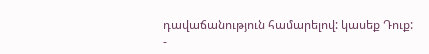դավաճանություն համարելով: կասեք Դուք:
-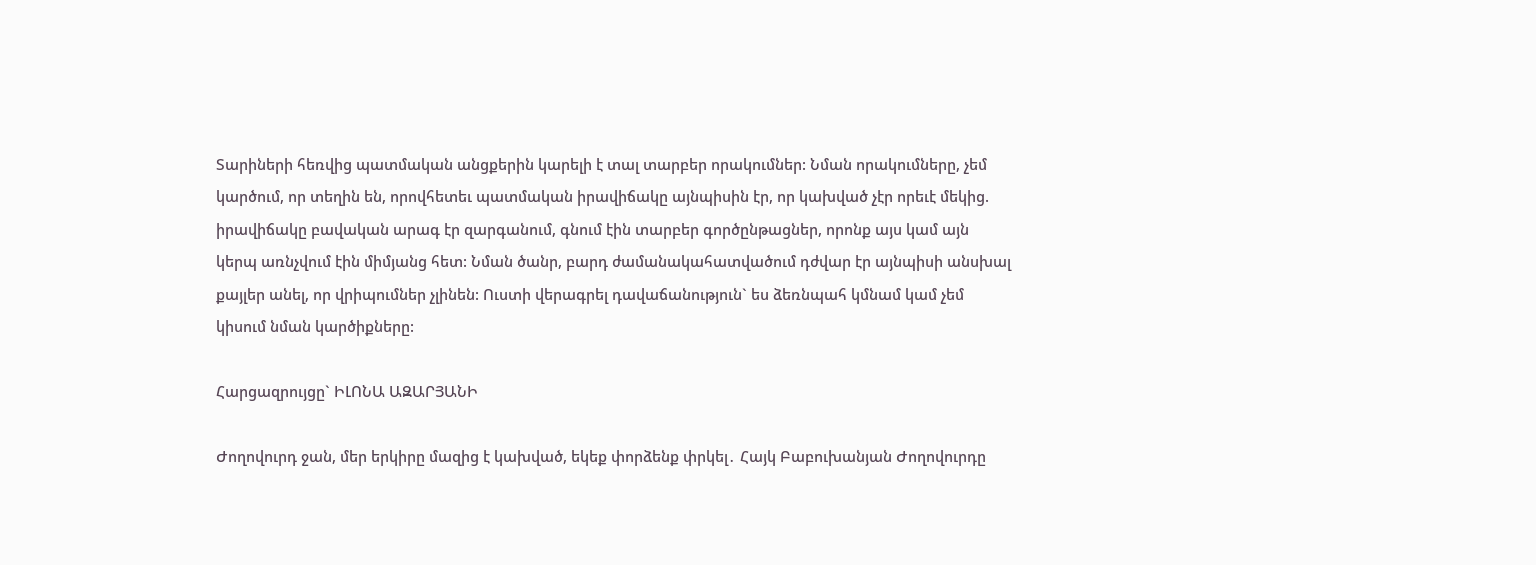Տարիների հեռվից պատմական անցքերին կարելի է տալ տարբեր որակումներ: Նման որակումները, չեմ կարծում, որ տեղին են, որովհետեւ պատմական իրավիճակը այնպիսին էր, որ կախված չէր որեւէ մեկից. իրավիճակը բավական արագ էր զարգանում, գնում էին տարբեր գործընթացներ, որոնք այս կամ այն կերպ առնչվում էին միմյանց հետ: Նման ծանր, բարդ ժամանակահատվածում դժվար էր այնպիսի անսխալ քայլեր անել, որ վրիպումներ չլինեն: Ուստի վերագրել դավաճանություն` ես ձեռնպահ կմնամ կամ չեմ կիսում նման կարծիքները:

Հարցազրույցը` ԻԼՈՆԱ ԱԶԱՐՅԱՆԻ

Ժողովուրդ ջան, մեր երկիրը մազից է կախված, եկեք փորձենք փրկել․ Հայկ Բաբուխանյան Ժողովուրդը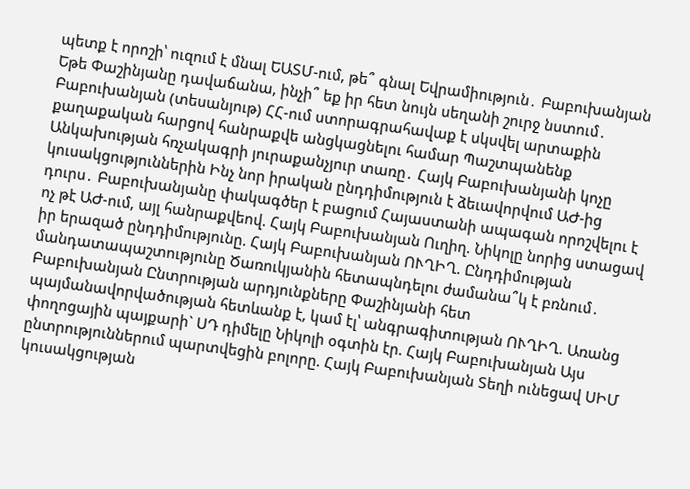պետք է որոշի՝ ուզում է մնալ ԵԱՏՄ-ում, թե՞ գնալ Եվրամիություն․ Բաբուխանյան Եթե Փաշինյանը դավաճանա, ինչի՞ եք իր հետ նույն սեղանի շուրջ նստում․ Բաբուխանյան (տեսանյութ) ՀՀ-ում ստորագրահավաք է սկսվել արտաքին քաղաքական հարցով հանրաքվե անցկացնելու համար Պաշտպանենք Անկախության հռչակագրի յուրաքանչյուր տառը․ Հայկ Բաբուխանյանի կոչը կուսակցություններին Ինչ նոր իրական ընդդիմություն է ձեւավորվում ԱԺ-ից դուրս․ Բաբուխանյանը փակագծեր է բացում Հայաստանի ապագան որոշվելու է ոչ թէ ԱԺ-ում, այլ հանրաքվեով. Հայկ Բաբուխանյան Ուղիղ. Նիկոլը նորից ստացավ իր երազած ընդդիմությունը. Հայկ Բաբուխանյան ՈՒՂԻՂ. Ընդդիմության մանդատապաշտությունը Ծառուկյանին հետապնդելու ժամանա՞կ է բռնում․ Բաբուխանյան Ընտրության արդյունքները Փաշինյանի հետ պայմանավորվածության հետևանք է, կամ էլ՝ անգրագիտության ՈՒՂԻՂ. Առանց փողոցային պայքարի` ՍԴ դիմելը Նիկոլի օգտին էր. Հայկ Բաբուխանյան Այս ընտրություններում պարտվեցին բոլորը. Հայկ Բաբուխանյան Տեղի ունեցավ ՍԻՄ կուսակցության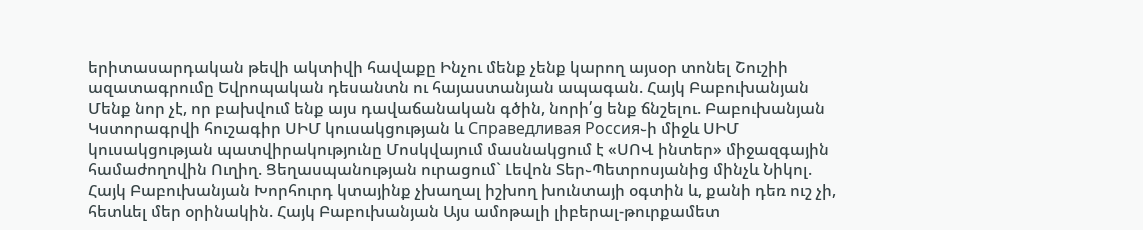երիտասարդական թեվի ակտիվի հավաքը Ինչու մենք չենք կարող այսօր տոնել Շուշիի ազատագրումը Եվրոպական դեսանտն ու հայաստանյան ապագան. Հայկ Բաբուխանյան Մենք նոր չէ, որ բախվում ենք այս դավաճանական գծին, նորի՛ց ենք ճնշելու. Բաբուխանյան Կստորագրվի հուշագիր ՍԻՄ կուսակցության և Справедливая Россия֊ի միջև ՍԻՄ կուսակցության պատվիրակությունը Մոսկվայում մասնակցում է «ՍՈՎ ինտեր» միջազգային համաժողովին Ուղիղ. Ցեղասպանության ուրացում` Լեվոն Տեր֊Պետրոսյանից մինչև Նիկոլ. Հայկ Բաբուխանյան Խորհուրդ կտայինք չխաղալ իշխող խունտայի օգտին և, քանի դեռ ուշ չի, հետևել մեր օրինակին. Հայկ Բաբուխանյան Այս ամոթալի լիբերալ-թուրքամետ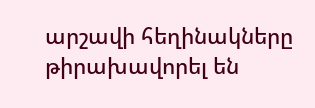արշավի հեղինակները թիրախավորել են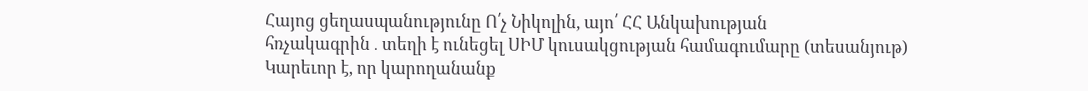Հայոց ցեղասպանությունը Ո՛չ Նիկոլին, այո՛ ՀՀ Անկախության հռչակագրին․տեղի է ունեցել ՍԻՄ կուսակցության համագումարը (տեսանյութ) Կարեւոր է, որ կարողանանք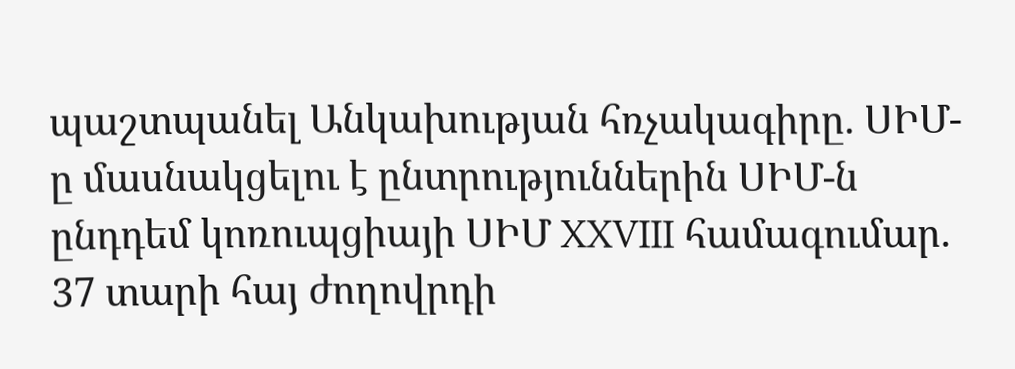պաշտպանել Անկախության հռչակագիրը. ՍԻՄ-ը մասնակցելու է ընտրություններին ՍԻՄ-ն ընդդեմ կոռուպցիայի ՍԻՄ XXVIII համագումար. 37 տարի հայ ժողովրդի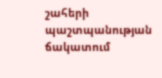շահերի պաշտպանության ճակատում